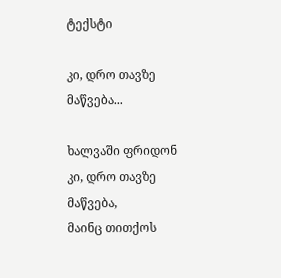ტექსტი

კი, დრო თავზე მაწვება...

ხალვაში ფრიდონ
კი, დრო თავზე მაწვება,
მაინც თითქოს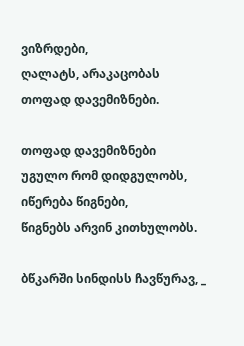ვიზრდები,
ღალატს, არაკაცობას
თოფად დავემიზნები.

თოფად დავემიზნები
უგულო რომ დიდგულობს,
იწერება წიგნები,
წიგნებს არვინ კითხულობს.

ბწკარში სინდისს ჩავწურავ, _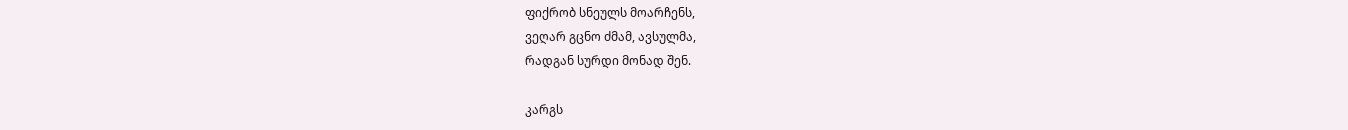ფიქრობ სნეულს მოარჩენს,
ვეღარ გცნო ძმამ, ავსულმა,
რადგან სურდი მონად შენ.

კარგს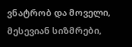ვნატრობ და მოველი,
მესევიან სიზმრები,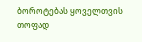ბოროტებას ყოველთვის
თოფად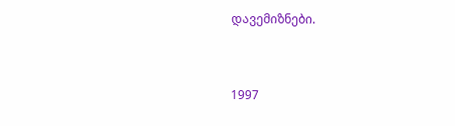დავემიზნები.


1997